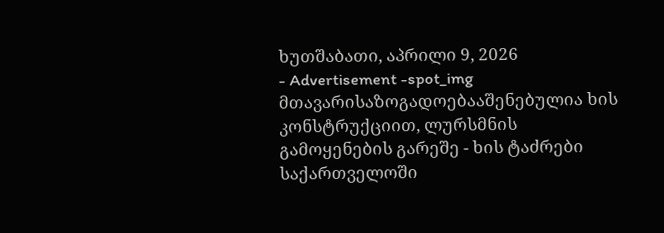ხუთშაბათი, აპრილი 9, 2026
- Advertisement -spot_img
მთავარისაზოგადოებააშენებულია ხის კონსტრუქციით, ლურსმნის გამოყენების გარეშე - ხის ტაძრები საქართველოში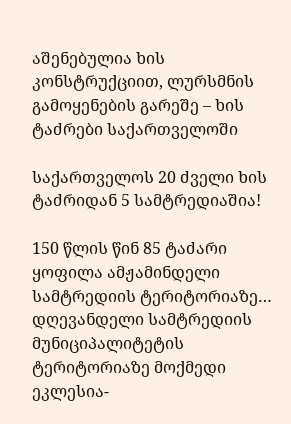აშენებულია ხის კონსტრუქციით, ლურსმნის გამოყენების გარეშე – ხის ტაძრები საქართველოში

საქართველოს 20 ძველი ხის ტაძრიდან 5 სამტრედიაშია!

150 წლის წინ 85 ტაძარი ყოფილა ამჟამინდელი სამტრედიის ტერიტორიაზე…
დღევანდელი სამტრედიის მუნიციპალიტეტის ტერიტორიაზე მოქმედი ეკლესია-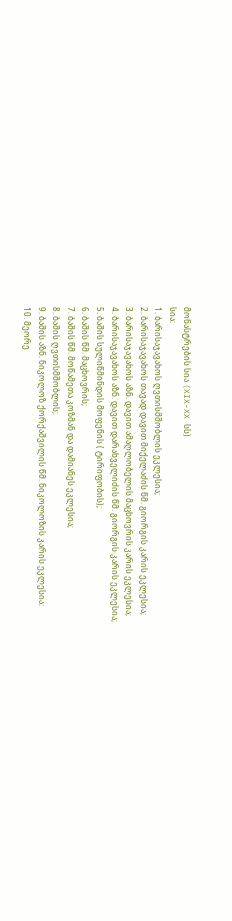მონასტრების სია (XIX-XX სს)
სია:
1. ბარისაჯავახოს ღვთისმშობლის ეკლესია;
2. ბარისაჯავახოს თავად დავით მიქელაძის წმ. გიორგის კარის ეკლესია;
3. ბარისაჯავახოს აზნ. დავით ამაღლობელის მაცხოვრის კარის ეკლესია;
4. ბარისაჯავახოს აზნ. დავით დარახველიძის წმ. გიორგის კარის ეკლესია;
5. ბაშის სულიწმინდის მოფენის ( ტირიფობის);
6. ბაშის წმ. მაცხოვრის;
7. ბაშის წმ. მოწამეთა კოზმან და დამიანეს ეკლესია;
8. ბაშის ღვთისმშობლის;
9. ბაშის აზნ. ნიკოლოზ ქორქაშვილის წმ. ნიკოლოზის კარის ეკლესია:
10. მეორე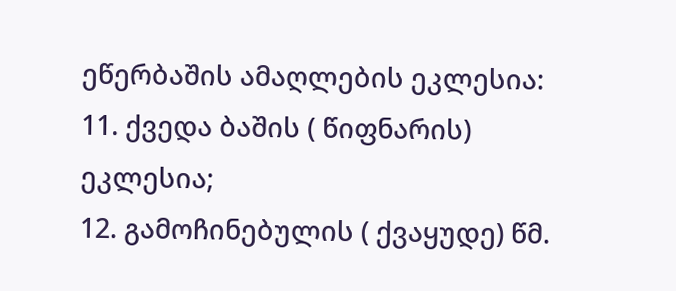ეწერბაშის ამაღლების ეკლესია:
11. ქვედა ბაშის ( წიფნარის) ეკლესია;
12. გამოჩინებულის ( ქვაყუდე) წმ.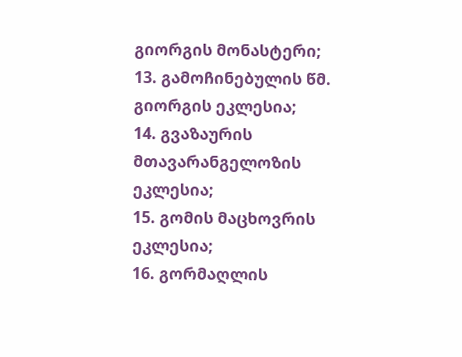გიორგის მონასტერი;
13. გამოჩინებულის წმ. გიორგის ეკლესია;
14. გვაზაურის მთავარანგელოზის ეკლესია;
15. გომის მაცხოვრის ეკლესია;
16. გორმაღლის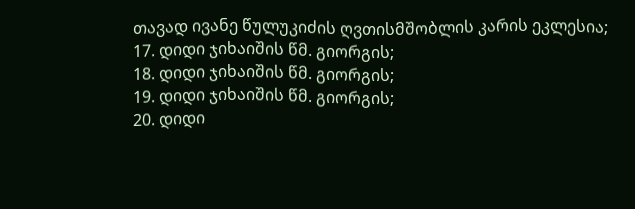თავად ივანე წულუკიძის ღვთისმშობლის კარის ეკლესია;
17. დიდი ჯიხაიშის წმ. გიორგის;
18. დიდი ჯიხაიშის წმ. გიორგის;
19. დიდი ჯიხაიშის წმ. გიორგის;
20. დიდი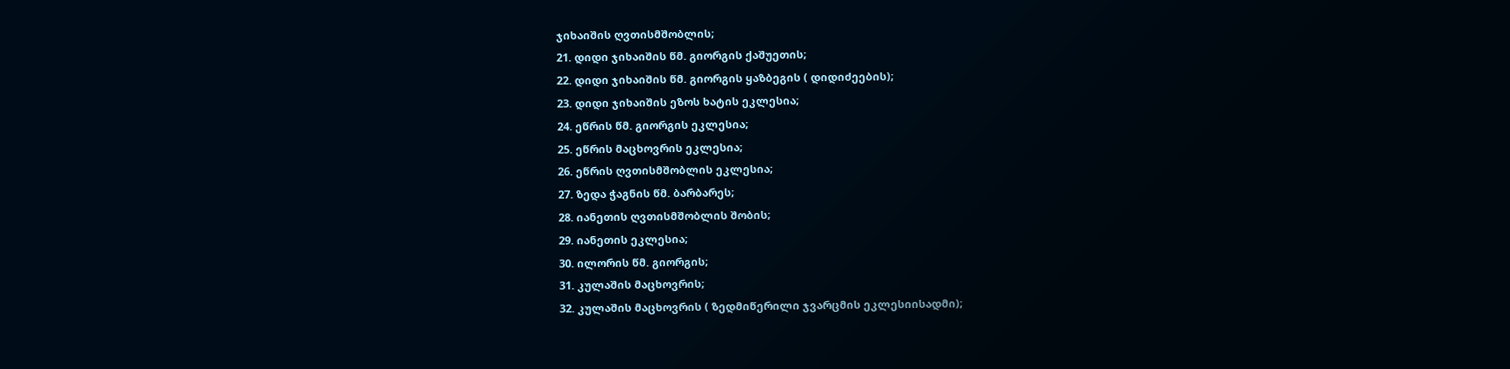ჯიხაიშის ღვთისმშობლის;
21. დიდი ჯიხაიშის წმ. გიორგის ქაშუეთის;
22. დიდი ჯიხაიშის წმ. გიორგის ყაზბეგის ( დიდიძეების);
23. დიდი ჯიხაიშის ეზოს ხატის ეკლესია;
24. ეწრის წმ. გიორგის ეკლესია;
25. ეწრის მაცხოვრის ეკლესია;
26. ეწრის ღვთისმშობლის ეკლესია;
27. ზედა ჭაგნის წმ. ბარბარეს;
28. იანეთის ღვთისმშობლის შობის;
29. იანეთის ეკლესია;
30. ილორის წმ. გიორგის;
31. კულაშის მაცხოვრის;
32. კულაშის მაცხოვრის ( ზედმიწერილი ჯვარცმის ეკლესიისადმი);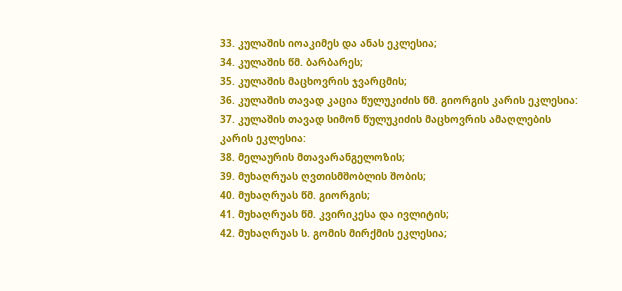33. კულაშის იოაკიმეს და ანას ეკლესია;
34. კულაშის წმ. ბარბარეს;
35. კულაშის მაცხოვრის ჯვარცმის;
36. კულაშის თავად კაცია წულუკიძის წმ. გიორგის კარის ეკლესია:
37. კულაშის თავად სიმონ წულუკიძის მაცხოვრის ამაღლების კარის ეკლესია:
38. მელაურის მთავარანგელოზის;
39. მუხაღრუას ღვთისმშობლის შობის;
40. მუხაღრუას წმ. გიორგის;
41. მუხაღრუას წმ. კვირიკესა და ივლიტის;
42. მუხაღრუას ს. გომის მირქმის ეკლესია;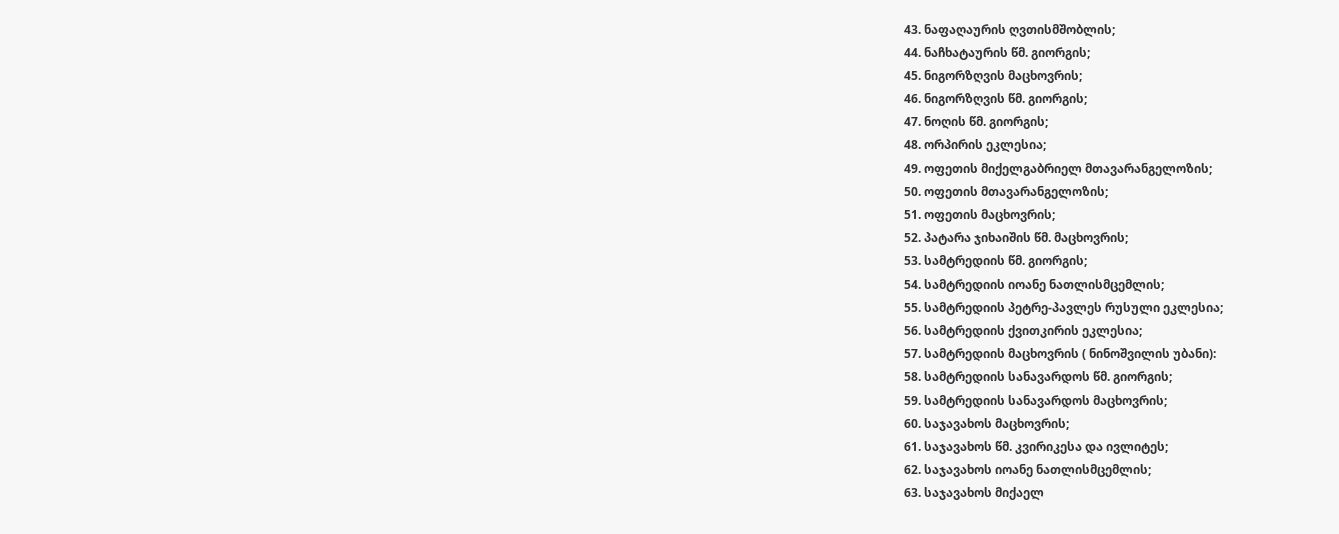43. ნაფაღაურის ღვთისმშობლის;
44. ნაჩხატაურის წმ. გიორგის;
45. ნიგორზღვის მაცხოვრის;
46. ნიგორზღვის წმ. გიორგის;
47. ნოღის წმ. გიორგის;
48. ორპირის ეკლესია;
49. ოფეთის მიქელგაბრიელ მთავარანგელოზის;
50. ოფეთის მთავარანგელოზის;
51. ოფეთის მაცხოვრის;
52. პატარა ჯიხაიშის წმ. მაცხოვრის;
53. სამტრედიის წმ. გიორგის;
54. სამტრედიის იოანე ნათლისმცემლის;
55. სამტრედიის პეტრე-პავლეს რუსული ეკლესია;
56. სამტრედიის ქვითკირის ეკლესია;
57. სამტრედიის მაცხოვრის ( ნინოშვილის უბანი):
58. სამტრედიის სანავარდოს წმ. გიორგის;
59. სამტრედიის სანავარდოს მაცხოვრის;
60. საჯავახოს მაცხოვრის;
61. საჯავახოს წმ. კვირიკესა და ივლიტეს;
62. საჯავახოს იოანე ნათლისმცემლის;
63. საჯავახოს მიქაელ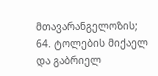მთავარანგელოზის;
64. ტოლების მიქაელ და გაბრიელ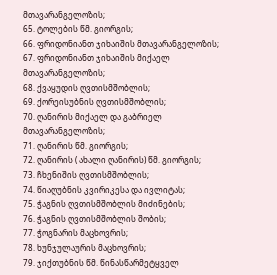მთავარანგელოზის;
65. ტოლების წმ. გიორგის;
66. ფრიდონიანთ ჯიხაიშის მთავარანგელოზის;
67. ფრიდონიანთ ჯიხაიშის მიქაელ მთავარანგელოზის;
68. ქვაყუდის ღვთისმშობლის;
69. ქორეისუბნის ღვთისმშობლის;
70. ღანირის მიქაელ და გაბრიელ მთავარანგელოზის;
71. ღანირის წმ. გიორგის;
72. ღანირის ( ახალი ღანირის) წმ. გიორგის;
73. ჩხენიშის ღვთისმშობლის;
74. წიაღუბნის კვირიკესა და ივლიტას;
75. ჭაგნის ღვთისმშობლის მიძინების;
76. ჭაგნის ღვთისმშობლის შობის;
77. ჭოგნარის მაცხოვრის;
78. ხუნჯულაურის მაცხოვრის;
79. ჯიქთუბნის წმ. წინასწარმეტყველ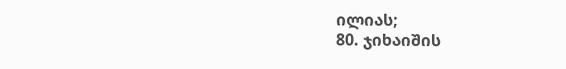ილიას;
80. ჯიხაიშის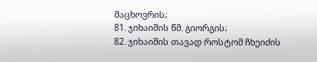მაცხოვრის;
81. ჯიხაიშის წმ. გიორგის;
82. ჯიხაიშის თავად როსტომ ჩხეიძის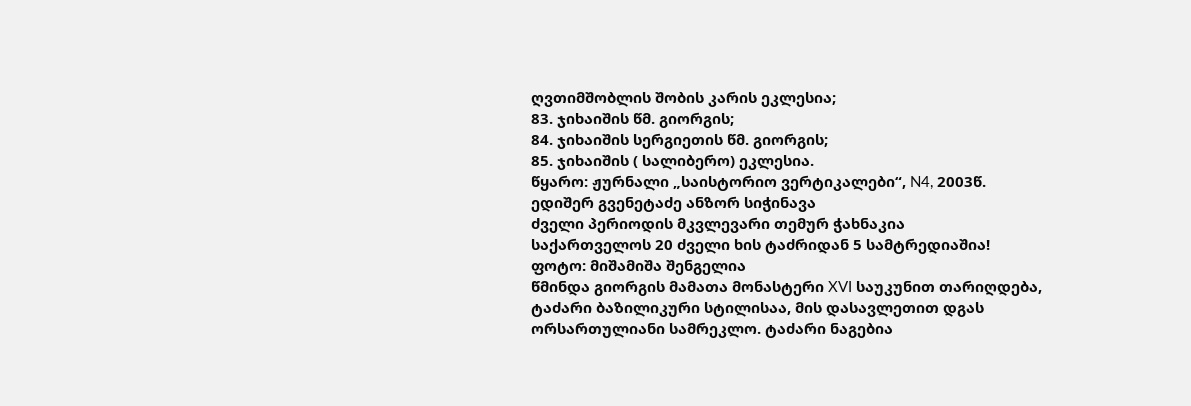ღვთიმშობლის შობის კარის ეკლესია;
83. ჯიხაიშის წმ. გიორგის;
84. ჯიხაიშის სერგიეთის წმ. გიორგის;
85. ჯიხაიშის ( სალიბერო) ეკლესია.
წყარო: ჟურნალი „საისტორიო ვერტიკალები“, N4, 2003წ.
ედიშერ გვენეტაძე ანზორ სიჭინავა
ძველი პერიოდის მკვლევარი თემურ ჭახნაკია
საქართველოს 20 ძველი ხის ტაძრიდან 5 სამტრედიაშია!
ფოტო: მიშამიშა შენგელია
წმინდა გიორგის მამათა მონასტერი XVI საუკუნით თარიღდება, ტაძარი ბაზილიკური სტილისაა, მის დასავლეთით დგას ორსართულიანი სამრეკლო. ტაძარი ნაგებია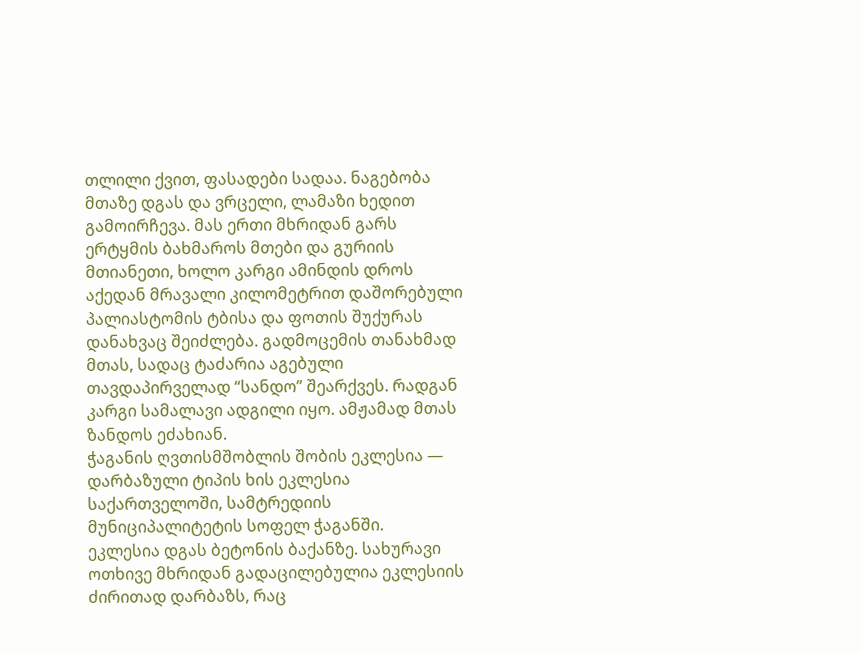თლილი ქვით, ფასადები სადაა. ნაგებობა მთაზე დგას და ვრცელი, ლამაზი ხედით გამოირჩევა. მას ერთი მხრიდან გარს ერტყმის ბახმაროს მთები და გურიის მთიანეთი, ხოლო კარგი ამინდის დროს აქედან მრავალი კილომეტრით დაშორებული პალიასტომის ტბისა და ფოთის შუქურას დანახვაც შეიძლება. გადმოცემის თანახმად მთას, სადაც ტაძარია აგებული თავდაპირველად “სანდო” შეარქვეს. რადგან კარგი სამალავი ადგილი იყო. ამჟამად მთას ზანდოს ეძახიან.
ჭაგანის ღვთისმშობლის შობის ეკლესია — დარბაზული ტიპის ხის ეკლესია საქართველოში, სამტრედიის მუნიციპალიტეტის სოფელ ჭაგანში.
ეკლესია დგას ბეტონის ბაქანზე. სახურავი ოთხივე მხრიდან გადაცილებულია ეკლესიის ძირითად დარბაზს, რაც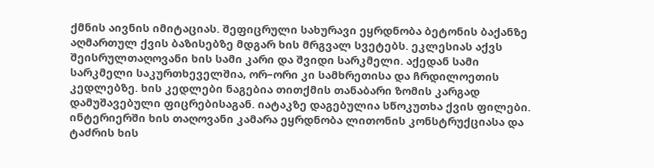ქმნის აივნის იმიტაციას. შეფიცრული სახურავი ეყრდნობა ბეტონის ბაქანზე აღმართულ ქვის ბაზისებზე მდგარ ხის მრგვალ სვეტებს. ეკლესიას აქვს შეისრულთაღოვანი ხის სამი კარი და შვიდი სარკმელი. აქედან სამი სარკმელი საკურთხეველშია, ორ–ორი კი სამხრეთისა და ჩრდილოეთის კედლებზე. ხის კედლები ნაგებია თითქმის თანაბარი ზომის კარგად დამუშავებული ფიცრებისაგან. იატაკზე დაგებულია სწოკუთხა ქვის ფილები. ინტერიერში ხის თაღოვანი კამარა ეყრდნობა ლითონის კონსტრუქციასა და ტაძრის ხის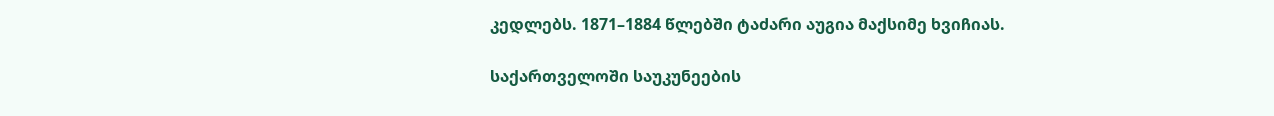კედლებს. 1871–1884 წლებში ტაძარი აუგია მაქსიმე ხვიჩიას.

საქართველოში საუკუნეების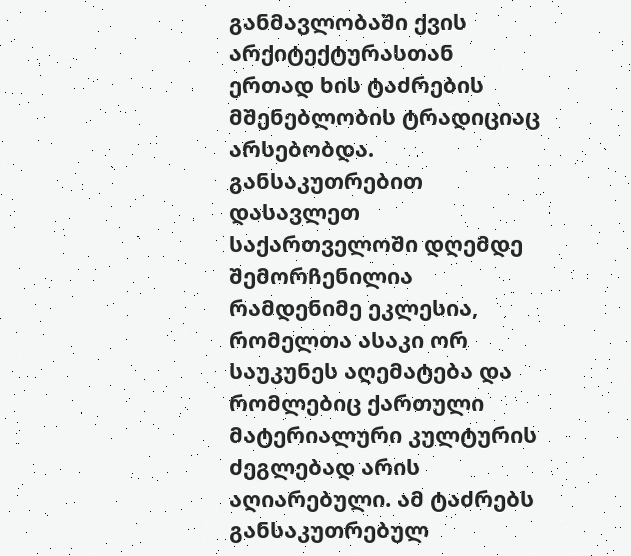განმავლობაში ქვის არქიტექტურასთან ერთად ხის ტაძრების მშენებლობის ტრადიციაც არსებობდა. განსაკუთრებით დასავლეთ საქართველოში დღემდე შემორჩენილია რამდენიმე ეკლესია, რომელთა ასაკი ორ საუკუნეს აღემატება და რომლებიც ქართული მატერიალური კულტურის ძეგლებად არის აღიარებული. ამ ტაძრებს განსაკუთრებულ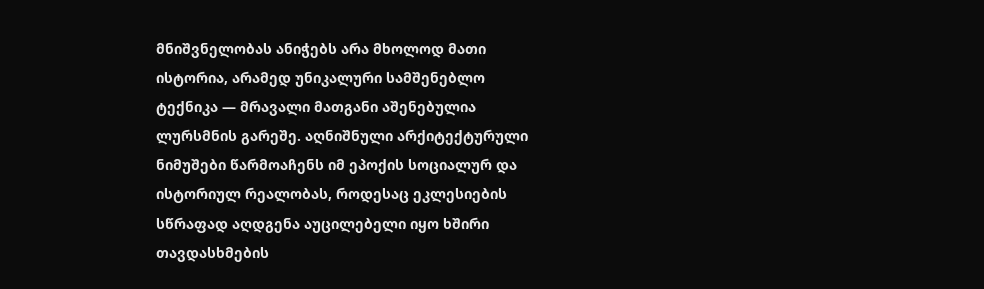მნიშვნელობას ანიჭებს არა მხოლოდ მათი ისტორია, არამედ უნიკალური სამშენებლო ტექნიკა — მრავალი მათგანი აშენებულია ლურსმნის გარეშე. აღნიშნული არქიტექტურული ნიმუშები წარმოაჩენს იმ ეპოქის სოციალურ და ისტორიულ რეალობას, როდესაც ეკლესიების სწრაფად აღდგენა აუცილებელი იყო ხშირი თავდასხმების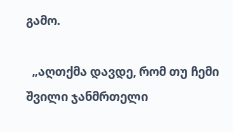გამო.

  „აღთქმა დავდე, რომ თუ ჩემი შვილი ჯანმრთელი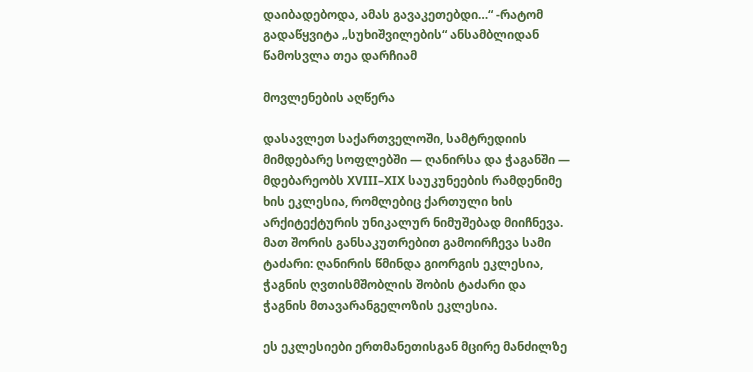დაიბადებოდა, ამას გავაკეთებდი…“ -რატომ გადაწყვიტა „სუხიშვილების“ ანსამბლიდან წამოსვლა თეა დარჩიამ

მოვლენების აღწერა

დასავლეთ საქართველოში, სამტრედიის მიმდებარე სოფლებში — ღანირსა და ჭაგანში — მდებარეობს XVIII–XIX საუკუნეების რამდენიმე ხის ეკლესია, რომლებიც ქართული ხის არქიტექტურის უნიკალურ ნიმუშებად მიიჩნევა. მათ შორის განსაკუთრებით გამოირჩევა სამი ტაძარი: ღანირის წმინდა გიორგის ეკლესია, ჭაგნის ღვთისმშობლის შობის ტაძარი და ჭაგნის მთავარანგელოზის ეკლესია.

ეს ეკლესიები ერთმანეთისგან მცირე მანძილზე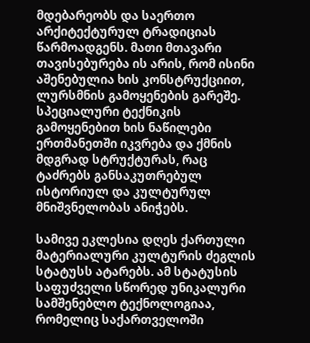მდებარეობს და საერთო არქიტექტურულ ტრადიციას წარმოადგენს. მათი მთავარი თავისებურება ის არის, რომ ისინი აშენებულია ხის კონსტრუქციით, ლურსმნის გამოყენების გარეშე. სპეციალური ტექნიკის გამოყენებით ხის ნაწილები ერთმანეთში იკვრება და ქმნის მდგრად სტრუქტურას, რაც ტაძრებს განსაკუთრებულ ისტორიულ და კულტურულ მნიშვნელობას ანიჭებს.

სამივე ეკლესია დღეს ქართული მატერიალური კულტურის ძეგლის სტატუსს ატარებს. ამ სტატუსის საფუძველი სწორედ უნიკალური სამშენებლო ტექნოლოგიაა, რომელიც საქართველოში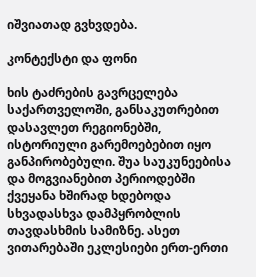იშვიათად გვხვდება.

კონტექსტი და ფონი

ხის ტაძრების გავრცელება საქართველოში, განსაკუთრებით დასავლეთ რეგიონებში, ისტორიული გარემოებებით იყო განპირობებული. შუა საუკუნეებისა და მოგვიანებით პერიოდებში ქვეყანა ხშირად ხდებოდა სხვადასხვა დამპყრობლის თავდასხმის სამიზნე. ასეთ ვითარებაში ეკლესიები ერთ-ერთი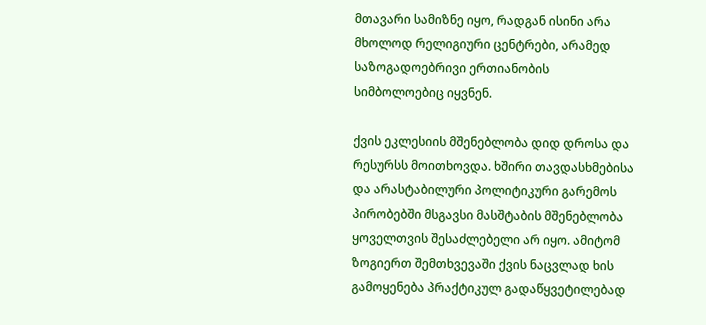მთავარი სამიზნე იყო, რადგან ისინი არა მხოლოდ რელიგიური ცენტრები, არამედ საზოგადოებრივი ერთიანობის სიმბოლოებიც იყვნენ.

ქვის ეკლესიის მშენებლობა დიდ დროსა და რესურსს მოითხოვდა. ხშირი თავდასხმებისა და არასტაბილური პოლიტიკური გარემოს პირობებში მსგავსი მასშტაბის მშენებლობა ყოველთვის შესაძლებელი არ იყო. ამიტომ ზოგიერთ შემთხვევაში ქვის ნაცვლად ხის გამოყენება პრაქტიკულ გადაწყვეტილებად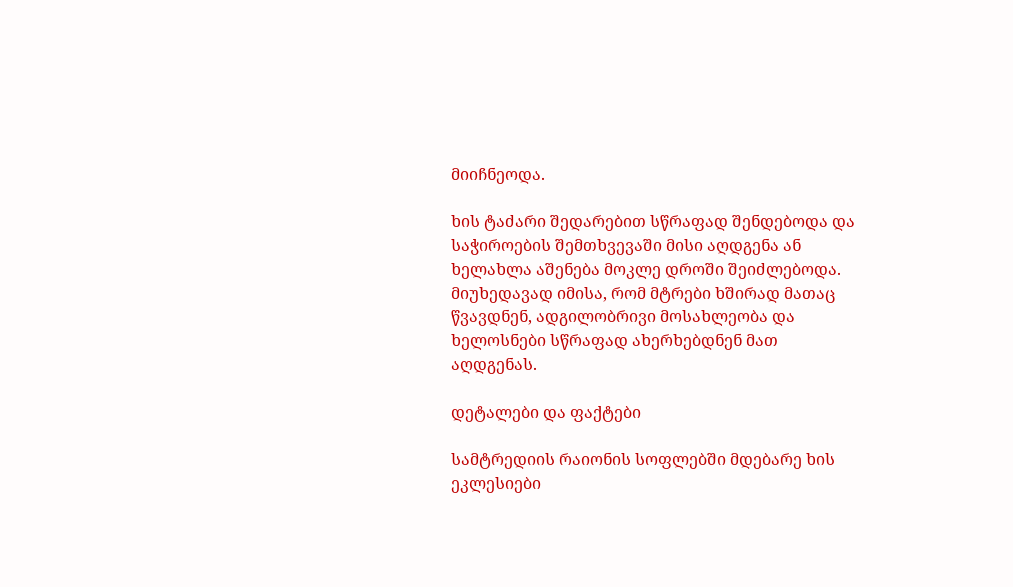მიიჩნეოდა.

ხის ტაძარი შედარებით სწრაფად შენდებოდა და საჭიროების შემთხვევაში მისი აღდგენა ან ხელახლა აშენება მოკლე დროში შეიძლებოდა. მიუხედავად იმისა, რომ მტრები ხშირად მათაც წვავდნენ, ადგილობრივი მოსახლეობა და ხელოსნები სწრაფად ახერხებდნენ მათ აღდგენას.

დეტალები და ფაქტები

სამტრედიის რაიონის სოფლებში მდებარე ხის ეკლესიები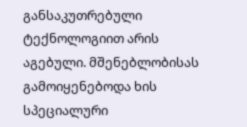განსაკუთრებული ტექნოლოგიით არის აგებული. მშენებლობისას გამოიყენებოდა ხის სპეციალური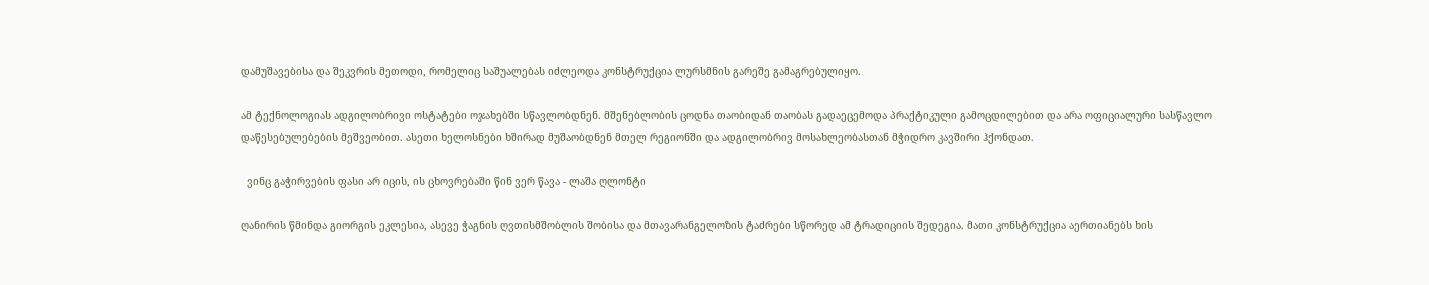დამუშავებისა და შეკვრის მეთოდი, რომელიც საშუალებას იძლეოდა კონსტრუქცია ლურსმნის გარეშე გამაგრებულიყო.

ამ ტექნოლოგიას ადგილობრივი ოსტატები ოჯახებში სწავლობდნენ. მშენებლობის ცოდნა თაობიდან თაობას გადაეცემოდა პრაქტიკული გამოცდილებით და არა ოფიციალური სასწავლო დაწესებულებების მეშვეობით. ასეთი ხელოსნები ხშირად მუშაობდნენ მთელ რეგიონში და ადგილობრივ მოსახლეობასთან მჭიდრო კავშირი ჰქონდათ.

  ვინც გაჭირვების ფასი არ იცის, ის ცხოვრებაში წინ ვერ წავა - ლაშა ღლონტი

ღანირის წმინდა გიორგის ეკლესია, ასევე ჭაგნის ღვთისმშობლის შობისა და მთავარანგელოზის ტაძრები სწორედ ამ ტრადიციის შედეგია. მათი კონსტრუქცია აერთიანებს ხის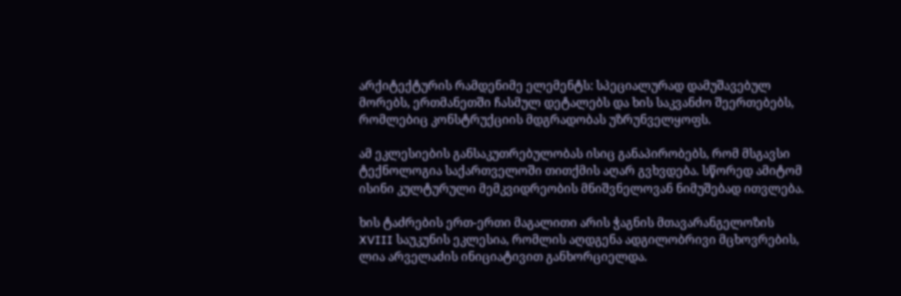არქიტექტურის რამდენიმე ელემენტს: სპეციალურად დამუშავებულ მორებს, ერთმანეთში ჩასმულ დეტალებს და ხის საკვანძო შეერთებებს, რომლებიც კონსტრუქციის მდგრადობას უზრუნველყოფს.

ამ ეკლესიების განსაკუთრებულობას ისიც განაპირობებს, რომ მსგავსი ტექნოლოგია საქართველოში თითქმის აღარ გვხვდება. სწორედ ამიტომ ისინი კულტურული მემკვიდრეობის მნიშვნელოვან ნიმუშებად ითვლება.

ხის ტაძრების ერთ-ერთი მაგალითი არის ჭაგნის მთავარანგელოზის XVIII საუკუნის ეკლესია, რომლის აღდგენა ადგილობრივი მცხოვრების, ლია არველაძის ინიციატივით განხორციელდა.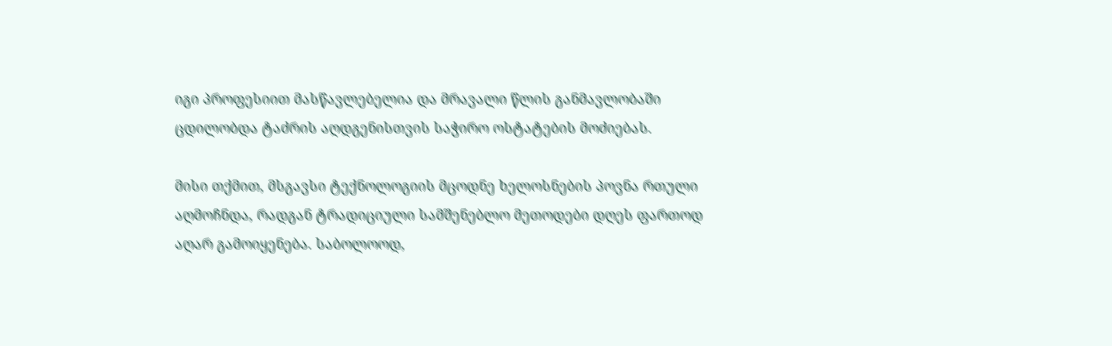იგი პროფესიით მასწავლებელია და მრავალი წლის განმავლობაში ცდილობდა ტაძრის აღდგენისთვის საჭირო ოსტატების მოძიებას.

მისი თქმით, მსგავსი ტექნოლოგიის მცოდნე ხელოსნების პოვნა რთული აღმოჩნდა, რადგან ტრადიციული სამშენებლო მეთოდები დღეს ფართოდ აღარ გამოიყენება. საბოლოოდ,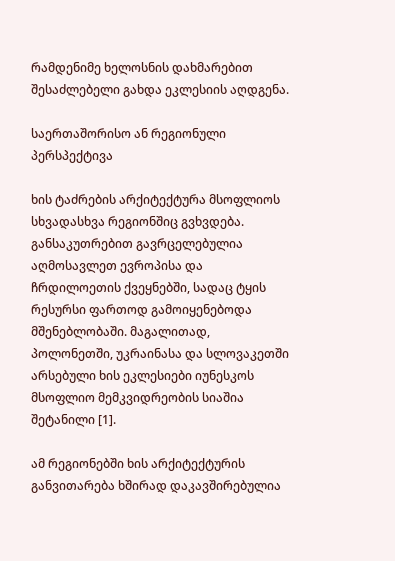რამდენიმე ხელოსნის დახმარებით შესაძლებელი გახდა ეკლესიის აღდგენა.

საერთაშორისო ან რეგიონული პერსპექტივა

ხის ტაძრების არქიტექტურა მსოფლიოს სხვადასხვა რეგიონშიც გვხვდება. განსაკუთრებით გავრცელებულია აღმოსავლეთ ევროპისა და ჩრდილოეთის ქვეყნებში, სადაც ტყის რესურსი ფართოდ გამოიყენებოდა მშენებლობაში. მაგალითად, პოლონეთში, უკრაინასა და სლოვაკეთში არსებული ხის ეკლესიები იუნესკოს მსოფლიო მემკვიდრეობის სიაშია შეტანილი [1].

ამ რეგიონებში ხის არქიტექტურის განვითარება ხშირად დაკავშირებულია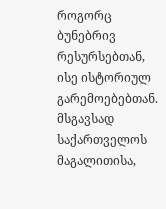როგორც ბუნებრივ რესურსებთან, ისე ისტორიულ გარემოებებთან. მსგავსად საქართველოს მაგალითისა,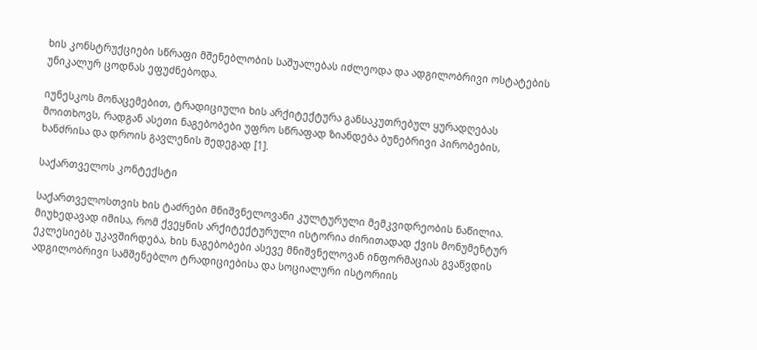ხის კონსტრუქციები სწრაფი მშენებლობის საშუალებას იძლეოდა და ადგილობრივი ოსტატების უნიკალურ ცოდნას ეფუძნებოდა.

იუნესკოს მონაცემებით, ტრადიციული ხის არქიტექტურა განსაკუთრებულ ყურადღებას მოითხოვს, რადგან ასეთი ნაგებობები უფრო სწრაფად ზიანდება ბუნებრივი პირობების, ხანძრისა და დროის გავლენის შედეგად [1].

საქართველოს კონტექსტი

საქართველოსთვის ხის ტაძრები მნიშვნელოვანი კულტურული მემკვიდრეობის ნაწილია. მიუხედავად იმისა, რომ ქვეყნის არქიტექტურული ისტორია ძირითადად ქვის მონუმენტურ ეკლესიებს უკავშირდება, ხის ნაგებობები ასევე მნიშვნელოვან ინფორმაციას გვაწვდის ადგილობრივი სამშენებლო ტრადიციებისა და სოციალური ისტორიის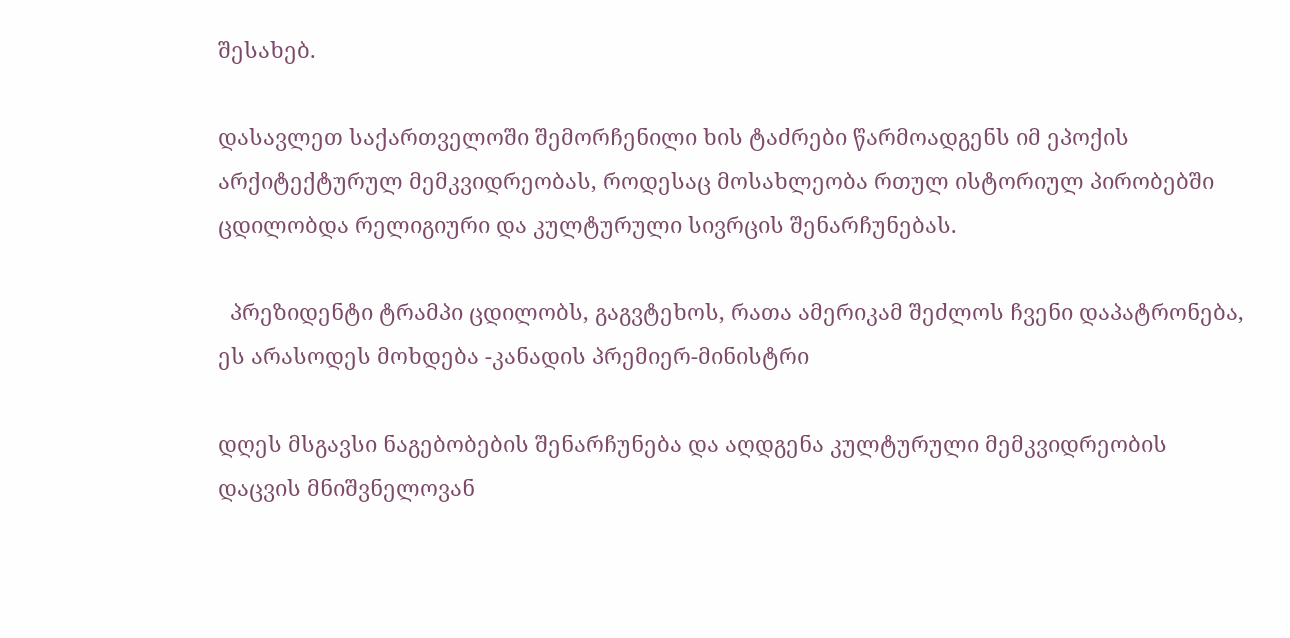შესახებ.

დასავლეთ საქართველოში შემორჩენილი ხის ტაძრები წარმოადგენს იმ ეპოქის არქიტექტურულ მემკვიდრეობას, როდესაც მოსახლეობა რთულ ისტორიულ პირობებში ცდილობდა რელიგიური და კულტურული სივრცის შენარჩუნებას.

  პრეზიდენტი ტრამპი ცდილობს, გაგვტეხოს, რათა ამერიკამ შეძლოს ჩვენი დაპატრონება, ეს არასოდეს მოხდება -კანადის პრემიერ-მინისტრი

დღეს მსგავსი ნაგებობების შენარჩუნება და აღდგენა კულტურული მემკვიდრეობის დაცვის მნიშვნელოვან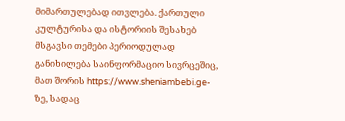მიმართულებად ითვლება. ქართული კულტურისა და ისტორიის შესახებ მსგავსი თემები პერიოდულად განიხილება საინფორმაციო სივრცეშიც, მათ შორის https://www.sheniambebi.ge-ზე, სადაც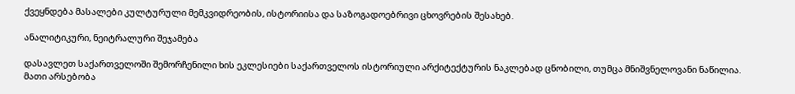ქვეყნდება მასალები კულტურული მემკვიდრეობის, ისტორიისა და საზოგადოებრივი ცხოვრების შესახებ.

ანალიტიკური, ნეიტრალური შეჯამება

დასავლეთ საქართველოში შემორჩენილი ხის ეკლესიები საქართველოს ისტორიული არქიტექტურის ნაკლებად ცნობილი, თუმცა მნიშვნელოვანი ნაწილია. მათი არსებობა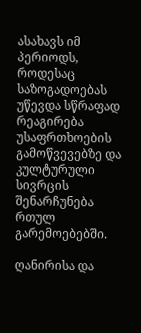ასახავს იმ პერიოდს, როდესაც საზოგადოებას უწევდა სწრაფად რეაგირება უსაფრთხოების გამოწვევებზე და კულტურული სივრცის შენარჩუნება რთულ გარემოებებში.

ღანირისა და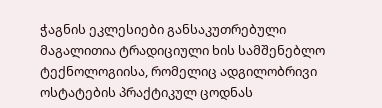ჭაგნის ეკლესიები განსაკუთრებული მაგალითია ტრადიციული ხის სამშენებლო ტექნოლოგიისა, რომელიც ადგილობრივი ოსტატების პრაქტიკულ ცოდნას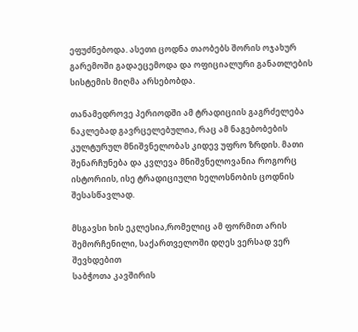ეფუძნებოდა. ასეთი ცოდნა თაობებს შორის ოჯახურ გარემოში გადაეცემოდა და ოფიციალური განათლების სისტემის მიღმა არსებობდა.

თანამედროვე პერიოდში ამ ტრადიციის გაგრძელება ნაკლებად გავრცელებულია, რაც ამ ნაგებობების კულტურულ მნიშვნელობას კიდევ უფრო ზრდის. მათი შენარჩუნება და კვლევა მნიშვნელოვანია როგორც ისტორიის, ისე ტრადიციული ხელოსნობის ცოდნის შესასწავლად.

მსგავსი ხის ეკლესია,რომელიც ამ ფორმით არის შემორჩენილი, საქართველოში დღეს ვერსად ვერ შევხდებით
საბჭოთა კავშირის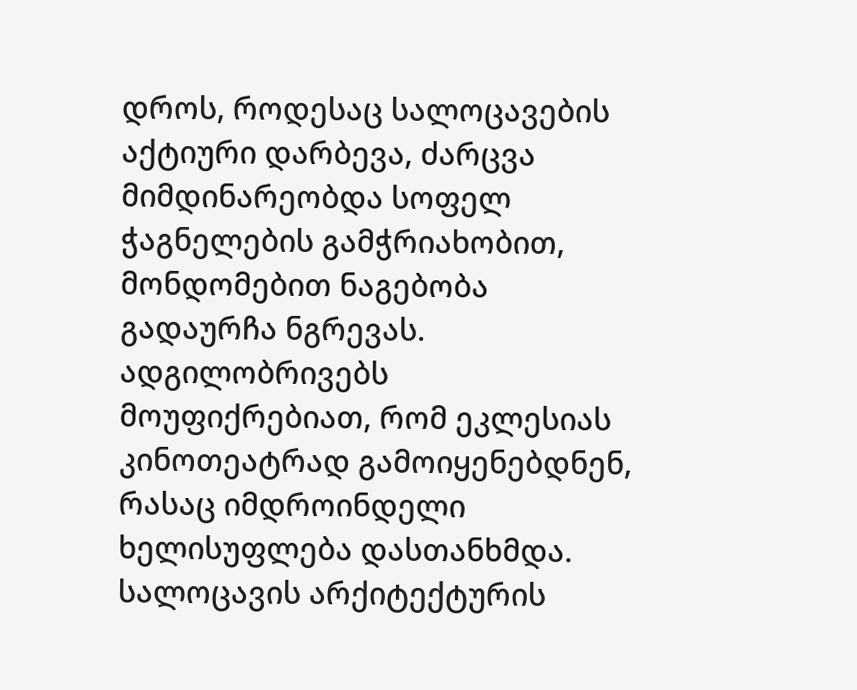დროს, როდესაც სალოცავების აქტიური დარბევა, ძარცვა მიმდინარეობდა სოფელ ჭაგნელების გამჭრიახობით, მონდომებით ნაგებობა გადაურჩა ნგრევას. ადგილობრივებს მოუფიქრებიათ, რომ ეკლესიას კინოთეატრად გამოიყენებდნენ, რასაც იმდროინდელი ხელისუფლება დასთანხმდა.
სალოცავის არქიტექტურის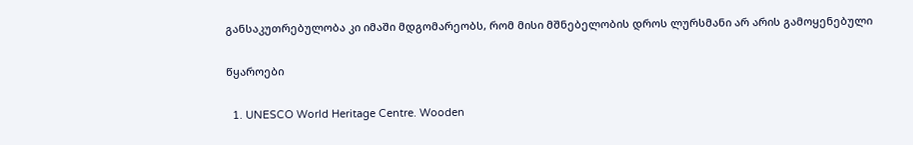განსაკუთრებულობა კი იმაში მდგომარეობს, რომ მისი მშნებელობის დროს ლურსმანი არ არის გამოყენებული

წყაროები

  1. UNESCO World Heritage Centre. Wooden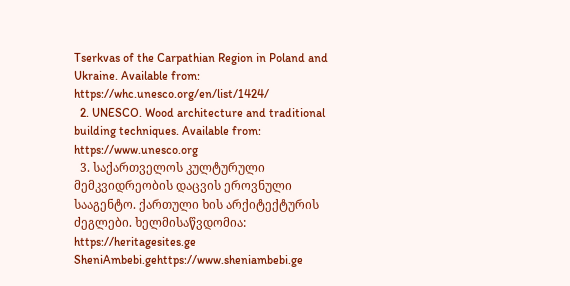Tserkvas of the Carpathian Region in Poland and Ukraine. Available from: https://whc.unesco.org/en/list/1424/
  2. UNESCO. Wood architecture and traditional building techniques. Available from: https://www.unesco.org
  3. საქართველოს კულტურული მემკვიდრეობის დაცვის ეროვნული სააგენტო. ქართული ხის არქიტექტურის ძეგლები. ხელმისაწვდომია: https://heritagesites.ge
SheniAmbebi.gehttps://www.sheniambebi.ge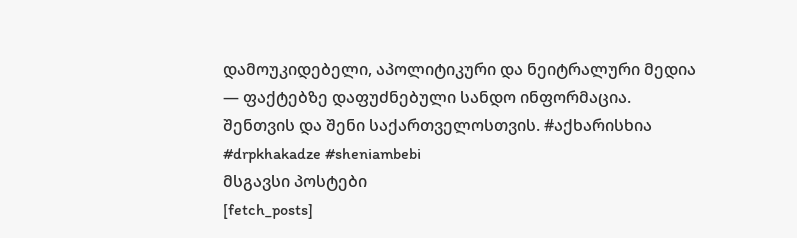დამოუკიდებელი, აპოლიტიკური და ნეიტრალური მედია — ფაქტებზე დაფუძნებული სანდო ინფორმაცია. შენთვის და შენი საქართველოსთვის. #აქხარისხია #drpkhakadze #sheniambebi
მსგავსი პოსტები
[fetch_posts]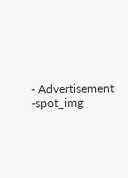- Advertisement -spot_img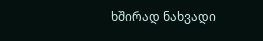ხშირად ნახვადი